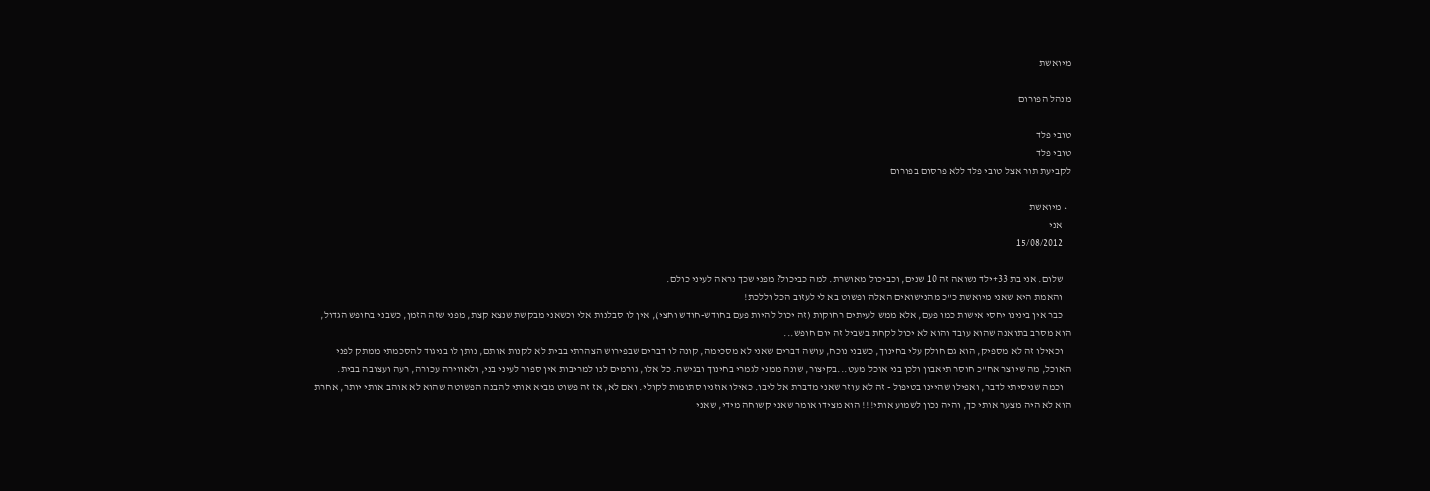מיואשת

מנהל הפורום

טובי פלד
טובי פלד
לקביעת תור אצל טובי פלד ללא פרסום בפורום

  • מיואשת
    אני
    15/08/2012

    שלום. אני בת 33+ילד נשואה זה 10 שנים, וכביכול מאושרת. למה כביכול? מפני שכך נראה לעיני כולם.
    והאמת היא שאני מיואשת כ"כ מהנישואים האלה ופשוט בא לי לעזוב הכל וללכת!
    כבר אין בינינו יחסי אישות כמו פעם, אלא ממש לעיתים רחוקות (זה יכול להיות פעם בחודש-חודש וחצי), אין לו סבלנות אלי וכשאני מבקשת שנצא קצת, מפני שזה הזמן, כשבני בחופש הגדול, הוא מסרב בתואנה שהוא עובד והוא לא יכול לקחת בשביל זה יום חופש...
    וכאילו זה לא מספיק, הוא גם חולק עלי בחינוך, כשבני נוכח, עושה דברים שאני לא מסכימה, קונה לו דברים שבפירוש הצהרתי בבית לא לקנות אותם, נותן לו בניגוד להסכמתי ממתק לפני האוכל, מה שיוצר אח"כ חוסר תיאבון ולכן בני אוכל מעט...בקיצור, שונה ממני לגמרי בחינוך ובגישה. כל אלו, גורמים לנו למריבות אין ספור לעיני בני, ולאווירה עכורה, רעה ועצובה בבית.
    וכמה שניסיתי לדבר, ואפילו שהיינו בטיפול - זה לא עוזר שאני מדברת אל ליבו. כאילו אוזניו סתומות לקולי. ואם לא, אז זה פשוט מביא אותי להבנה הפשוטה שהוא לא אוהב אותי יותר, אחרת הוא לא היה מצער אותי כך, והיה נכון לשמוע אותי!!! הוא מצידו אומר שאני קשוחה מידי, שאני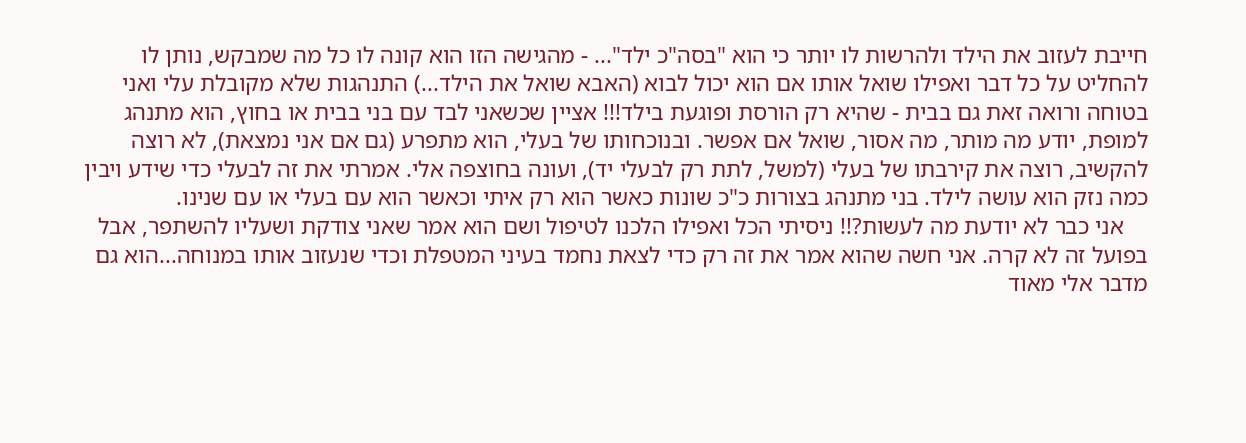חייבת לעזוב את הילד ולהרשות לו יותר כי הוא "בסה"כ ילד"... - מהגישה הזו הוא קונה לו כל מה שמבקש, נותן לו להחליט על כל דבר ואפילו שואל אותו אם הוא יכול לבוא (האבא שואל את הילד...) התנהגות שלא מקובלת עלי ואני בטוחה ורואה זאת גם בבית - שהיא רק הורסת ופוגעת בילד!!! אציין שכשאני לבד עם בני בבית או בחוץ, הוא מתנהג למופת, יודע מה מותר, מה אסור, שואל אם אפשר. ובנוכחותו של בעלי, הוא מתפרע (גם אם אני נמצאת), לא רוצה להקשיב, רוצה את קירבתו של בעלי (למשל, לתת רק לבעלי יד), ועונה בחוצפה אלי. אמרתי את זה לבעלי כדי שידע ויבין כמה נזק הוא עושה לילד. בני מתנהג בצורות כ"כ שונות כאשר הוא רק איתי וכאשר הוא עם בעלי או עם שנינו.
    אני כבר לא יודעת מה לעשות?!! ניסיתי הכל ואפילו הלכנו לטיפול ושם הוא אמר שאני צודקת ושעליו להשתפר, אבל בפועל זה לא קרה. אני חשה שהוא אמר את זה רק כדי לצאת נחמד בעיני המטפלת וכדי שנעזוב אותו במנוחה...הוא גם מדבר אלי מאוד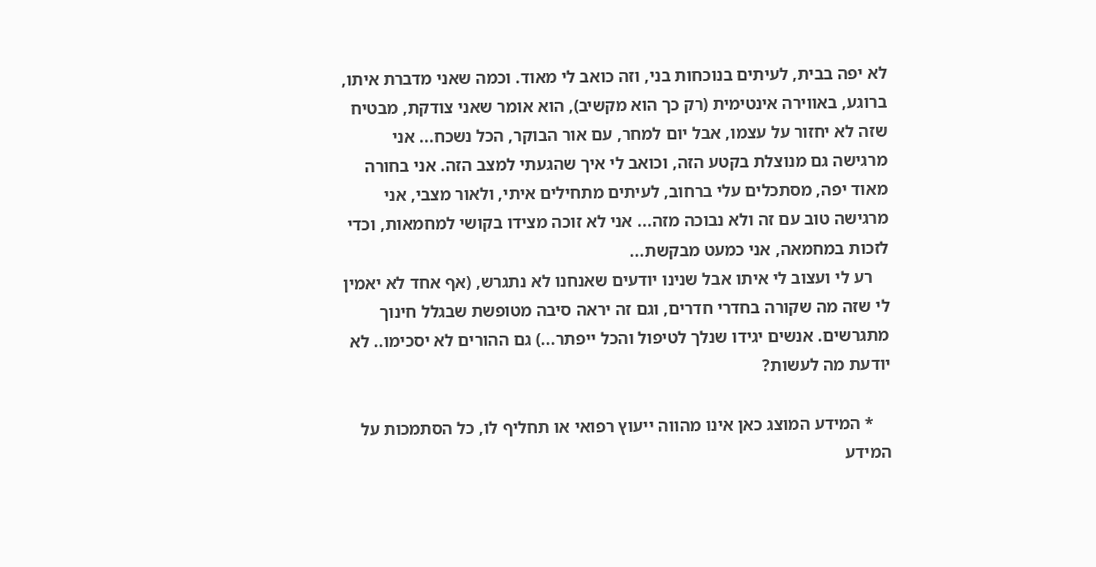לא יפה בבית, לעיתים בנוכחות בני, וזה כואב לי מאוד. וכמה שאני מדברת איתו, ברוגע, באווירה אינטימית (רק כך הוא מקשיב), הוא אומר שאני צודקת, מבטיח שזה לא יחזור על עצמו, אבל יום למחר, עם אור הבוקר, הכל נשכח... אני מרגישה גם מנוצלת בקטע הזה, וכואב לי איך שהגעתי למצב הזה. אני בחורה מאוד יפה, מסתכלים עלי ברחוב, לעיתים מתחילים איתי, ולאור מצבי, אני מרגישה טוב עם זה ולא נבוכה מזה... אני לא זוכה מצידו בקושי למחמאות, וכדי לזכות במחמאה, אני כמעט מבקשת...
    רע לי ועצוב לי איתו אבל שנינו יודעים שאנחנו לא נתגרש, (אף אחד לא יאמין לי שזה מה שקורה בחדרי חדרים, וגם זה יראה סיבה מטופשת שבגלל חינוך מתגרשים. אנשים יגידו שנלך לטיפול והכל ייפתר...) גם ההורים לא יסכימו.. לא יודעת מה לעשות?

    * המידע המוצג כאן אינו מהווה ייעוץ רפואי או תחליף לו, כל הסתמכות על המידע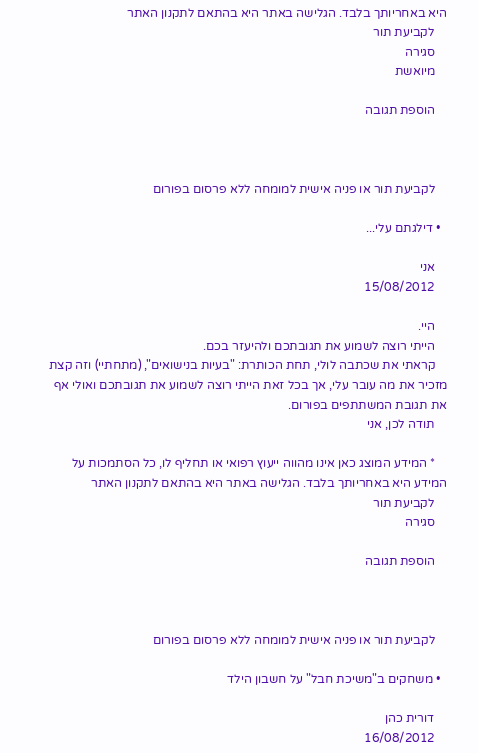היא באחריותך בלבד. הגלישה באתר היא בהתאם לתקנון האתר
    לקביעת תור
    סגירה
    מיואשת

    הוספת תגובה



    לקביעת תור או פניה אישית למומחה ללא פרסום בפורום

  • דילגתם עלי...

    אני
    15/08/2012

    היי.
    הייתי רוצה לשמוע את תגובתכם ולהיעזר בכם.
    קראתי את שכתבה לולי, תחת הכותרת: "בעיות בנישואים", (מתחתיי) וזה קצת מזכיר את מה עובר עלי, אך בכל זאת הייתי רוצה לשמוע את תגובתכם ואולי אף את תגובת המשתתפים בפורום.
    תודה לכן, אני

    * המידע המוצג כאן אינו מהווה ייעוץ רפואי או תחליף לו, כל הסתמכות על המידע היא באחריותך בלבד. הגלישה באתר היא בהתאם לתקנון האתר
    לקביעת תור
    סגירה

    הוספת תגובה



    לקביעת תור או פניה אישית למומחה ללא פרסום בפורום

  • משחקים ב"משיכת חבל" על חשבון הילד

    דורית כהן
    16/08/2012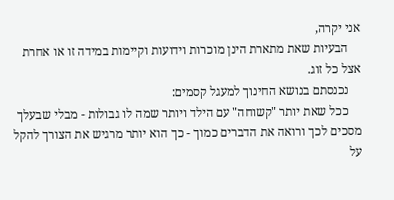אני יקרה,
    הבעיות שאת מתארת הינן מוכרות וידועות וקיימות במידה זו או אחרת אצל כל זוג.
    נכנסתם בנושא החינוך למעגל קסמים:
    ככל שאת יותר "קשוחה" עם הילד ויותר שמה לו גבולות - מבלי שבעלך מסכים לכך ורואה את הדברים כמוך - כך הוא יותר מרגיש את הצורך להקל על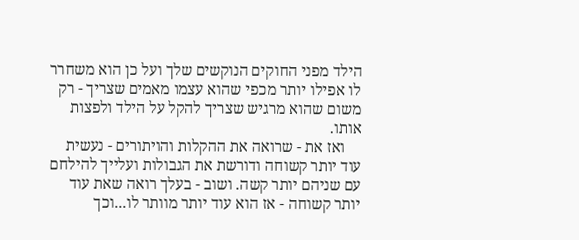הילד מפני החוקים הנוקשים שלך ועל כן הוא משחרר לו אפילו יותר מכפי שהוא עצמו מאמים שצריך - רק משום שהוא מרגיש שצריך להקל על הילד ולפצות אותו.
    ואז את - שרואה את ההקלות והויתורים - נעשית עוד יותר קשוחה ודורשת את הגבולות ועלייך להילחם עם שניהם יותר קשה. ושוב - בעלך רואה שאת עוד יותר קשוחה - אז הוא עוד יותר מוותר לו...וכך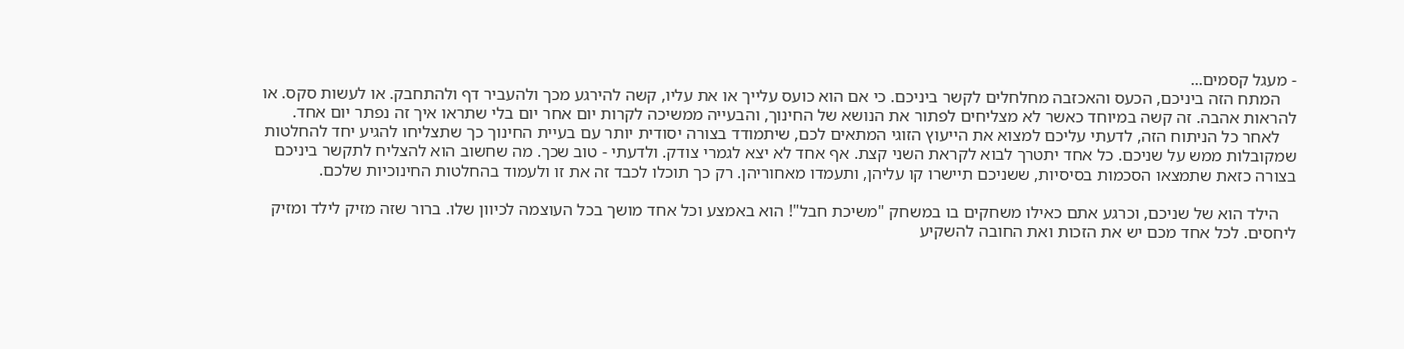- מעגל קסמים...
    המתח הזה ביניכם, הכעס והאכזבה מחלחלים לקשר ביניכם. כי אם הוא כועס עלייך או את עליו, קשה להירגע מכך ולהעביר דף ולהתחבק. או לעשות סקס. או להראות אהבה. זה קשה במיוחד כאשר לא מצליחים לפתור את הנושא של החינוך, והבעייה ממשיכה לקרות יום אחר יום בלי שתראו איך זה נפתר יום אחד.
    לאחר כל הניתוח הזה, לדעתי עליכם למצוא את הייעוץ הזוגי המתאים לכם, שיתמודד בצורה יסודית יותר עם בעיית החינוך כך שתצליחו להגיע יחד להחלטות שמקובלות ממש על שניכם. כל אחד יתטרך לבוא לקראת השני קצת. אף אחד לא יצא לגמרי צודק. ולדעתי - טוב שכך. מה שחשוב הוא להצליח לתקשר ביניכם בצורה כזאת שתמצאו הסכמות בסיסיות, ששניכם תיישרו קו עליהן, ותעמדו מאחוריהן. רק כך תוכלו לכבד זה את זו ולעמוד בהחלטות החינוכיות שלכם.

    הילד הוא של שניכם, וכרגע אתם כאילו משחקים בו במשחק "משיכת חבל"! הוא באמצע וכל אחד מושך בכל העוצמה לכיוון שלו. ברור שזה מזיק לילד ומזיק ליחסים. לכל אחד מכם יש את הזכות ואת החובה להשקיע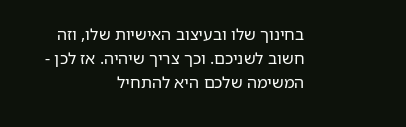בחינוך שלו ובעיצוב האישיות שלו, וזה חשוב לשניכם. וכך צריך שיהיה. אז לכן - המשימה שלכם היא להתחיל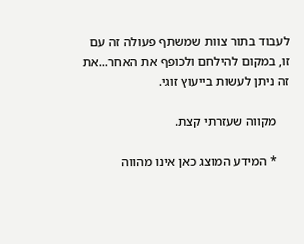לעבוד בתור צוות שמשתף פעולה זה עם זו, במקום להילחם ולכופף את האחר...את זה ניתן לעשות בייעוץ זוגי.

    מקווה שעזרתי קצת.

    * המידע המוצג כאן אינו מהווה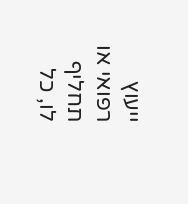ייעוץ רפואי או תחליף לו, כל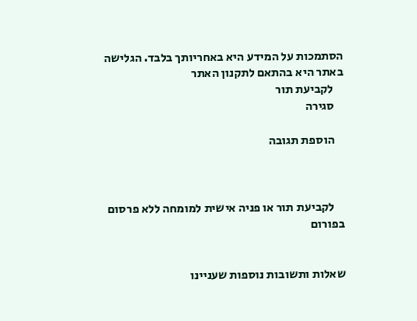הסתמכות על המידע היא באחריותך בלבד. הגלישה באתר היא בהתאם לתקנון האתר
    לקביעת תור
    סגירה

    הוספת תגובה



    לקביעת תור או פניה אישית למומחה ללא פרסום בפורום


שאלות ותשובות נוספות שעניינו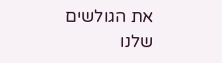את הגולשים שלנו